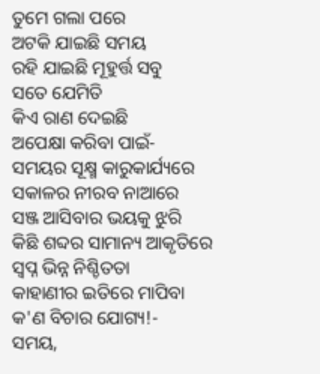ତୁମେ ଗଲା ପରେ
ଅଟକି ଯାଇଛି ସମୟ
ରହି ଯାଇଛି ମୂହୁର୍ତ୍ତ ସବୁ
ସତେ ଯେମିତି
କିଏ ରାଣ ଦେଇଛି
ଅପେକ୍ଷା କରିବା ପାଇଁ-
ସମୟର ସୂକ୍ଷ୍ମ କାରୁକାର୍ଯ୍ୟରେ
ସକାଳର ନୀରବ ନାଆରେ
ସଞ୍ଜ ଆସିବାର ଭୟକୁ ଝୁରି
କିଛି ଶବ୍ଦର ସାମାନ୍ୟ ଆକୃତିରେ
ସ୍ୱପ୍ନ ଭିନ୍ନ ନିଶ୍ଚିତତା
କାହାଣୀର ଇତିରେ ମାପିବା
କ'ଣ ବିଚାର ଯୋଗ୍ୟ!-
ସମୟ,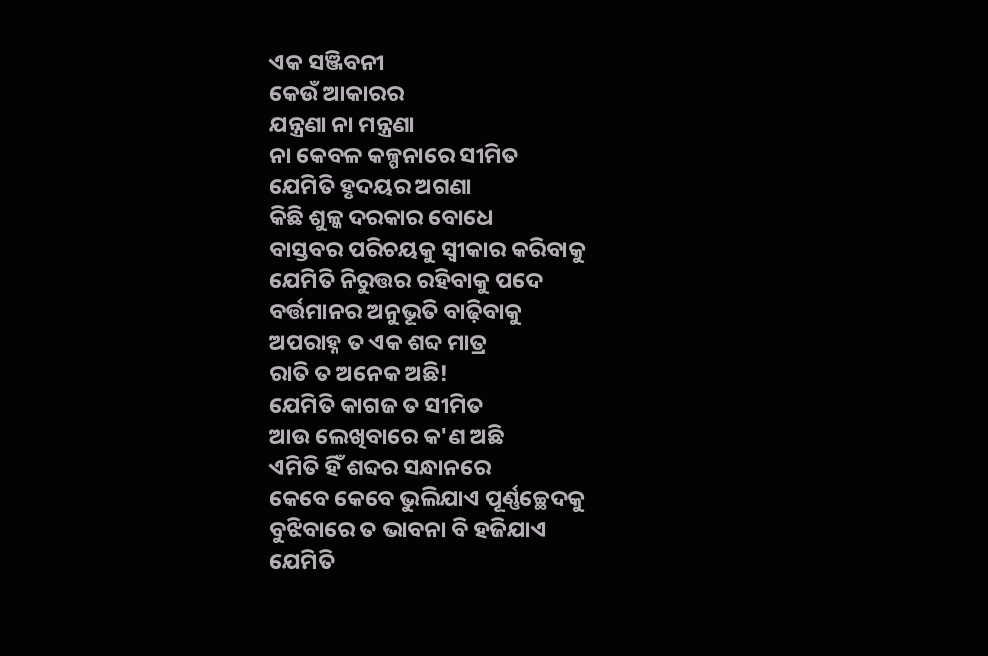ଏକ ସଞ୍ଜିବନୀ
କେଉଁ ଆକାରର
ଯନ୍ତ୍ରଣା ନା ମନ୍ତ୍ରଣା
ନା କେବଳ କଳ୍ପନାରେ ସୀମିତ
ଯେମିତି ହୃଦୟର ଅଗଣା
କିଛି ଶୁଳ୍କ ଦରକାର ବୋଧେ
ବାସ୍ତବର ପରିଚୟକୁ ସ୍ୱୀକାର କରିବାକୁ
ଯେମିତି ନିରୁତ୍ତର ରହିବାକୁ ପଦେ
ବର୍ତ୍ତମାନର ଅନୁଭୂତି ବାଢ଼ିବାକୁ
ଅପରାହ୍ନ ତ ଏକ ଶବ୍ଦ ମାତ୍ର
ରାତି ତ ଅନେକ ଅଛି!
ଯେମିତି କାଗଜ ତ ସୀମିତ
ଆଉ ଲେଖିବାରେ କ'ଣ ଅଛି
ଏମିତି ହିଁ ଶବ୍ଦର ସନ୍ଧାନରେ
କେବେ କେବେ ଭୁଲିଯାଏ ପୂର୍ଣ୍ଣଚ୍ଛେଦକୁ
ବୁଝିବାରେ ତ ଭାବନା ବି ହଜିଯାଏ
ଯେମିତି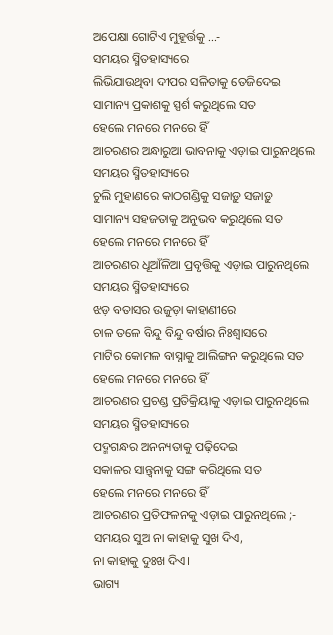ଅପେକ୍ଷା ଗୋଟିଏ ମୁହୂର୍ତ୍ତକୁ ...-
ସମୟର ସ୍ମିତହାସ୍ୟରେ
ଲିଭିଯାଉଥିବା ଦୀପର ସଳିତାକୁ ତେଜିଦେଇ
ସାମାନ୍ୟ ପ୍ରକାଶକୁ ସ୍ପର୍ଶ କରୁଥିଲେ ସତ
ହେଲେ ମନରେ ମନରେ ହିଁ
ଆଚରଣର ଅନ୍ଧାରୁଆ ଭାବନାକୁ ଏଡ଼ାଇ ପାରୁନଥିଲେ
ସମୟର ସ୍ମିତହାସ୍ୟରେ
ଚୁଲି ମୁହାଣରେ କାଠଗଣ୍ଡିକୁ ସଜାଡ଼ୁ ସଜାଡ଼ୁ
ସାମାନ୍ୟ ସହଜତାକୁ ଅନୁଭବ କରୁଥିଲେ ସତ
ହେଲେ ମନରେ ମନରେ ହିଁ
ଆଚରଣର ଧୂଆଁଳିଆ ପ୍ରବୃତ୍ତିକୁ ଏଡ଼ାଇ ପାରୁନଥିଲେ
ସମୟର ସ୍ମିତହାସ୍ୟରେ
ଝଡ଼ ବତାସର ଉଜୁଡ଼ା କାହାଣୀରେ
ଚାଳ ତଳେ ବିନ୍ଦୁ ବିନ୍ଦୁ ବର୍ଷାର ନିଃଶ୍ୱାସରେ
ମାଟିର କୋମଳ ବାସ୍ନାକୁ ଆଲିଙ୍ଗନ କରୁଥିଲେ ସତ
ହେଲେ ମନରେ ମନରେ ହିଁ
ଆଚରଣର ପ୍ରଚଣ୍ଡ ପ୍ରତିକ୍ରିୟାକୁ ଏଡ଼ାଇ ପାରୁନଥିଲେ
ସମୟର ସ୍ମିତହାସ୍ୟରେ
ପଦ୍ମଗନ୍ଧର ଅନନ୍ୟତାକୁ ପଢ଼ିଦେଇ
ସକାଳର ସାନ୍ତ୍ୱନାକୁ ସଙ୍ଗ କରିଥିଲେ ସତ
ହେଲେ ମନରେ ମନରେ ହିଁ
ଆଚରଣର ପ୍ରତିଫଳନକୁ ଏଡ଼ାଇ ପାରୁନଥିଲେ ;-
ସମୟର ସୁଅ ନା କାହାକୁ ସୁଖ ଦିଏ,
ନା କାହାକୁ ଦୁଃଖ ଦିଏ।
ଭାଗ୍ୟ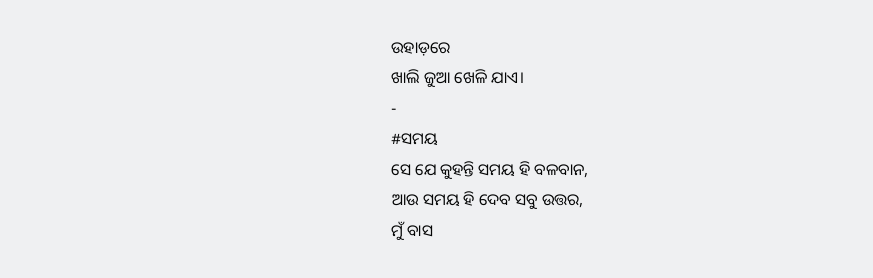ଉହାଡ଼ରେ
ଖାଲି ଜୁଆ ଖେଳି ଯାଏ।
-
#ସମୟ
ସେ ଯେ କୁହନ୍ତି ସମୟ ହି ବଳବାନ,
ଆଉ ସମୟ ହି ଦେବ ସବୁ ଉତ୍ତର,
ମୁଁ ବାସ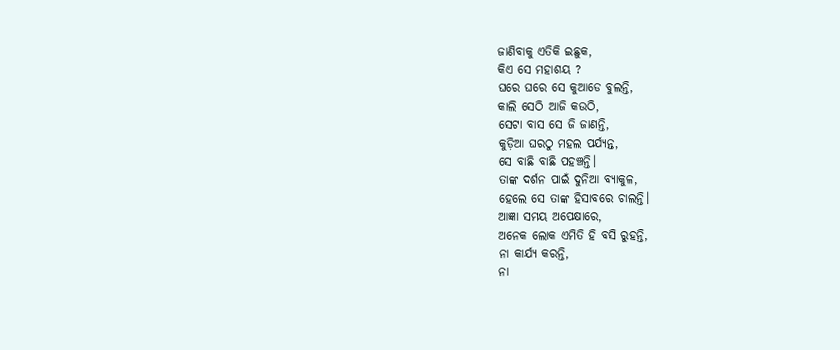ଜାଣିବାକୁ ଏତିକି ଇଛୁକ,
କିଏ ସେ ମହାଶୟ ?
ଘରେ ଘରେ ସେ କୁଆଡେ ବୁଲନ୍ତି,
କାଲି ସେଠି ଆଜି କଉଠି,
ସେଟା ବାସ ସେ ଜି ଜାଣନ୍ତି,
କୁଡ଼ିଆ ଘରଠୁ ମହଲ ପର୍ଯ୍ୟନ୍ତ,
ସେ ବାଛି ବାଛି ପହଞ୍ଚନ୍ତି।
ତାଙ୍କ ଦର୍ଶନ ପାଇଁ ଦୁନିଆ ବ୍ୟାକୁଳ,
ହେଲେ ସେ ତାଙ୍କ ହିସାବରେ ଚାଲନ୍ତି।
ଆଜ୍ଞା ସମୟ ଅପେକ୍ଷାରେ,
ଅନେକ ଲୋକ ଏମିତି ହି ବସି ରୁହନ୍ତି,
ନା କାର୍ଯ୍ୟ କରନ୍ତି,
ନା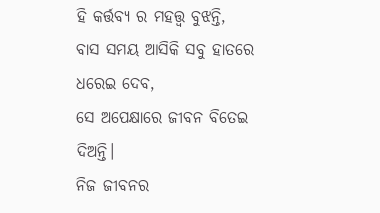ହି କର୍ତ୍ତବ୍ୟ ର ମହତ୍ତ୍ୱ ବୁଝନ୍ତି,
ବାସ ସମୟ ଆସିକି ସବୁ ହାତରେ ଧରେଇ ଦେବ,
ସେ ଅପେକ୍ଷାରେ ଜୀବନ ବିତେଇ ଦିଅନ୍ତି।
ନିଜ ଜୀବନର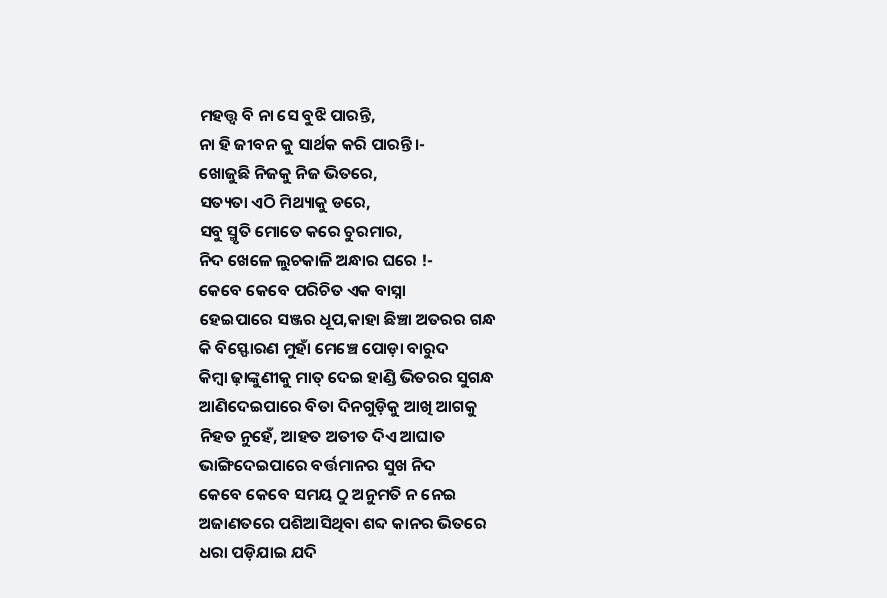ମହତ୍ତ୍ୱ ବି ନା ସେ ବୁଝି ପାରନ୍ତି,
ନା ହି ଜୀବନ କୁ ସାର୍ଥକ କରି ପାରନ୍ତି।-
ଖୋଜୁଛି ନିଜକୁ ନିଜ ଭିତରେ,
ସତ୍ୟତା ଏଠି ମିଥ୍ୟାକୁ ଡରେ,
ସବୁ ସ୍ମୃତି ମୋତେ କରେ ଚୁରମାର,
ନିଦ ଖେଳେ ଲୁଚକାଳି ଅନ୍ଧାର ଘରେ !-
କେବେ କେବେ ପରିଚିତ ଏକ ବାସ୍ନା
ହେଇପାରେ ସଞ୍ଜର ଧୂପ,କାହା ଛିଞ୍ଚା ଅତରର ଗନ୍ଧ
କି ବିସ୍ଫୋରଣ ମୁହାଁ ମେଞ୍ଚେ ପୋଡ଼ା ବାରୁଦ
କିମ୍ବା ଢ଼ାଙ୍କୁଣୀକୁ ମାତ୍ ଦେଇ ହାଣ୍ଡି ଭିତରର ସୁଗନ୍ଧ
ଆଣିଦେଇପାରେ ବିତା ଦିନଗୁଡ଼ିକୁ ଆଖି ଆଗକୁ
ନିହତ ନୁହେଁ, ଆହତ ଅତୀତ ଦିଏ ଆଘାତ
ଭାଙ୍ଗିଦେଇପାରେ ବର୍ତ୍ତମାନର ସୁଖ ନିଦ
କେବେ କେବେ ସମୟ ଠୁ ଅନୁମତି ନ ନେଇ
ଅଜାଣତରେ ପଶିଆସିଥିବା ଶବ୍ଦ କାନର ଭିତରେ
ଧରା ପଡ଼ିଯାଇ ଯଦି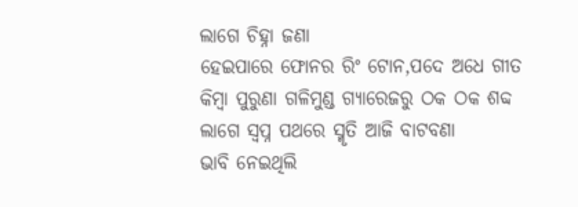ଲାଗେ ଚିହ୍ନା ଜଣା
ହେଇପାରେ ଫୋନର ରିଂ ଟୋନ,ପଦେ ଅଧେ ଗୀତ
କିମ୍ବା ପୁରୁଣା ଗଳିମୁଣ୍ଡ ଗ୍ୟାରେଜରୁ ଠକ ଠକ ଶବ୍ଦ
ଲାଗେ ସ୍ୱପ୍ନ ପଥରେ ସ୍ମୃତି ଆଜି ବାଟବଣା
ଭାବି ନେଇଥିଲି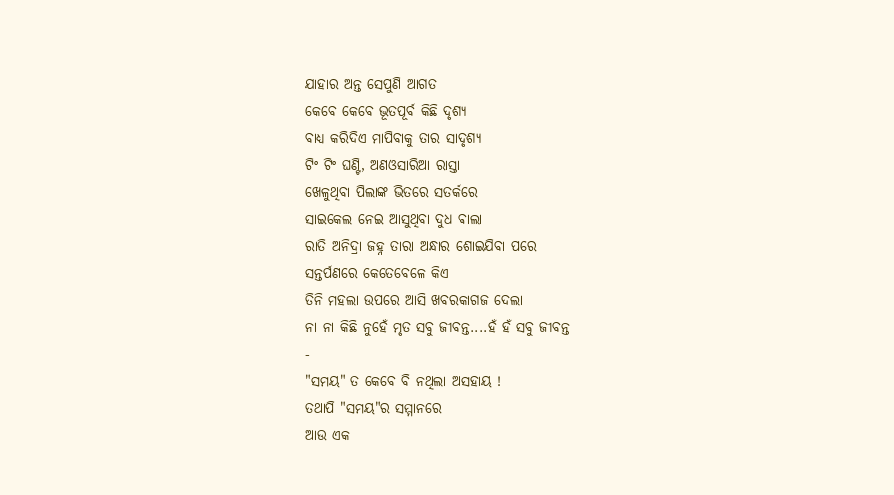ଯାହାର ଅନ୍ତ ସେପୁଣି ଆଗତ
କେବେ କେବେ ଭୂତପୂର୍ବ କିଛି ଦୃଶ୍ୟ
ବାଧ୍ୟ କରିଦିଏ ମାପିବାକୁ ତାର ସାଦୃଶ୍ୟ
ଟିଂ ଟିଂ ଘଣ୍ଟି, ଅଣଓସାରିଆ ରାସ୍ତା
ଖେଳୁଥିବା ପିଲାଙ୍କ ଭିତରେ ସତର୍କରେ
ସାଇକେଲ ନେଇ ଆସୁଥିବା ଦୁଧ ଵାଲା
ରାତି ଅନିଦ୍ରା ଜହ୍ନ ତାରା ଅନ୍ଧାର ଶୋଇଯିବା ପରେ
ସନ୍ତର୍ପଣରେ କେତେବେଳେ କିଏ
ତିନି ମହଲା ଉପରେ ଆସି ଖବରକାଗଜ ଦେଲା
ନା ନା କିଛି ନୁହେଁ ମୃତ ସବୁ ଜୀବନ୍ତ....ହଁ ହଁ ସବୁ ଜୀବନ୍ତ
-
"ସମୟ" ତ କେବେ ବି ନଥିଲା ଅସହାୟ !
ତଥାପି "ସମୟ"ର ସମ୍ମାନରେ
ଆଉ ଏକ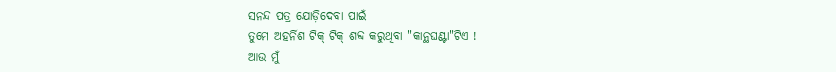ସନନ୍ଦ ପତ୍ର ଯୋଡ଼ିଦେବା ପାଇଁ
ତୁମେ ଅହର୍ନିଶ ଟିକ୍ ଟିକ୍ ଶବ୍ଦ କରୁଥିବା "କାନ୍ଥଘଣ୍ଟା"ଟିଏ !
ଆଉ ମୁଁ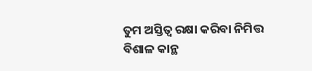ତୁମ ଅସ୍ତିତ୍ଵ ରକ୍ଷା କରିବା ନିମିତ୍ତ
ବିଶାଳ କାନ୍ଥ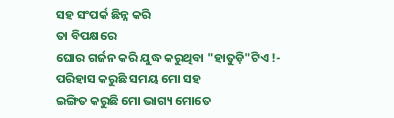ସହ ସଂପର୍କ ଛିନ୍ନ କରି
ତା ବିପକ୍ଷରେ
ଘୋର ଗର୍ଜନ କରି ଯୁଦ୍ଧ କରୁଥିବା "ହାତୁଡ଼ି"ଟିଏ !-
ପରିହାସ କରୁଛି ସମୟ ମୋ ସହ
ଇଙ୍ଗିତ କରୁଛି ମୋ ଭାଗ୍ୟ ମୋତେ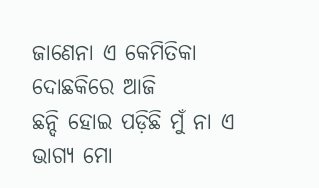ଜାଣେନା ଏ କେମିତିକା ଦୋଛକିରେ ଆଜି
ଛନ୍ଦି ହୋଇ ପଡ଼ିଛି ମୁଁ ନା ଏ
ଭାଗ୍ୟ ମୋ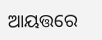ଆୟତ୍ତରେ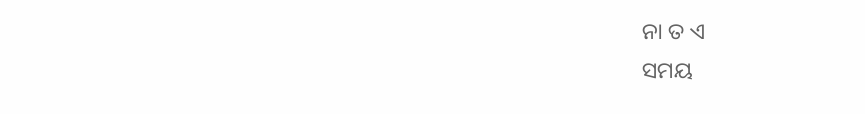ନା ତ ଏ
ସମୟ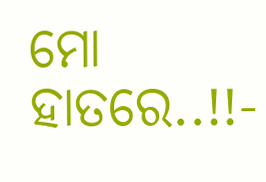ମୋ ହାତରେ..!!-